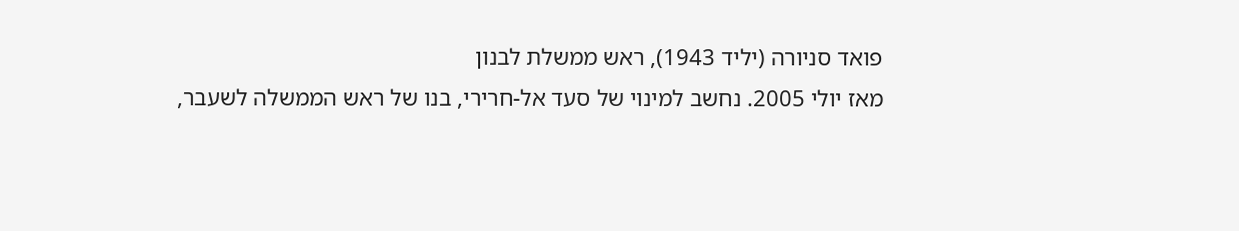פואד סניורה (יליד 1943), ראש ממשלת לבנון
מאז יולי 2005. נחשב למינוי של סעד אל-חרירי, בנו של ראש הממשלה לשעבר,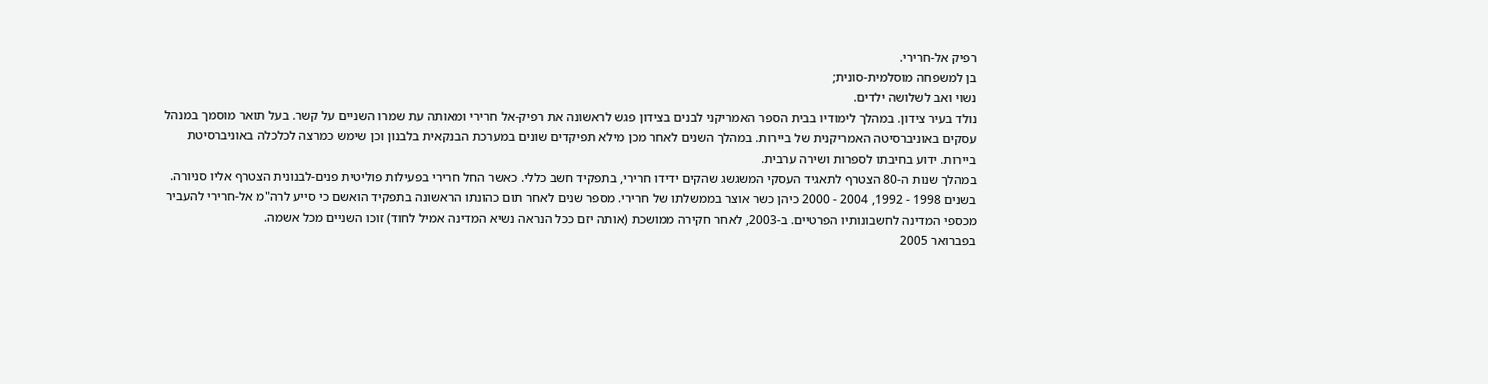רפיק אל-חרירי.
בן למשפחה מוסלמית-סונית;
נשוי ואב לשלושה ילדים.
נולד בעיר צידון. במהלך לימודיו בבית הספר האמריקני לבנים בצידון פגש לראשונה את רפיק-אל חרירי ומאותה עת שמרו השניים על קשר. בעל תואר מוסמך במנהל עסקים באוניברסיטה האמריקנית של ביירות. במהלך השנים לאחר מכן מילא תפיקדים שונים במערכת הבנקאית בלבנון וכן שימש כמרצה לכלכלה באוניברסיטת ביירות. ידוע בחיבתו לספרות ושירה ערבית.
במהלך שנות ה-80 הצטרף לתאגיד העסקי המשגשג שהקים ידידו חרירי, בתפקיד חשב כללי. כאשר החל חרירי בפעילות פוליטית פנים-לבנונית הצטרף אליו סניורה. בשנים 1998 - 1992, 2004 - 2000 כיהן כשר אוצר בממשלתו של חרירי. מספר שנים לאחר תום כהונתו הראשונה בתפקיד הואשם כי סייע לרה"מ אל-חרירי להעביר מכספי המדינה לחשבונותיו הפרטיים. ב-2003, לאחר חקירה ממושכת (אותה יזם ככל הנראה נשיא המדינה אמיל לחוד) זוכו השניים מכל אשמה.
בפברואר 2005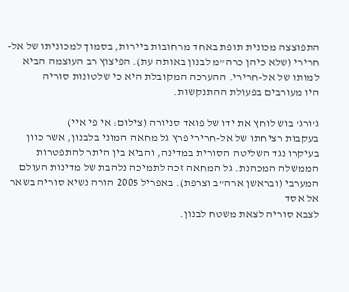התפוצצה מכונית תופת באחד מרחובות ביירות, בסמוך למכוניתו של אל-חרירי (שלא כיהן כרה"מ לבנון באותה עת). הפיצוץ רב העוצמה הביא למותו של אל-חרירי. ההערכה המקובלת היא כי שלטונות סוריה
היו מעורבים בפעולת ההתנקשות.

ג'ורג' בוש לוחץ את ידו של פואד סניורה (צילום: אי פי איי)
בעקבות רציחתו של אל-חרירי פרץ גל מחאה המוני בלבנון, אשר כוון בעיקרו נגד השליטה הסורית במדינה, והביא בין היתר להתפטרות הממשלה המכהנת. גל המחאה זכה לתמיכה נלהבת של מדינות העולם המערבי (ובראשן ארה"ב וצרפת). באפריל 2005 הורה נשיא סוריה בשאר אל אסד
לצבא סוריה לצאת משטח לבנון.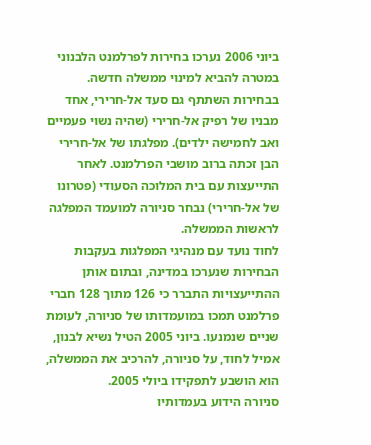ביוני 2006 נערכו בחירות לפרלמנט הלבנוני במטרה להביא למינוי ממשלה חדשה. בבחירות השתתף גם סעד אל-חרירי, אחד מבניו של רפיק אל-חרירי (שהיה נשוי פעמיים ואב לחמישה ילדים). מפלגתו של אל-חרירי הבן זכתה ברוב מושבי הפרלמנט. לאחר התייעצות עם בית המלוכה הסעודי (פטרונו של אל-חרירי) נבחר סניורה למועמד המפלגה לראשות הממשלה.
לחוד נועד עם מנהיגי המפלגות בעקבות הבחירות שנערכו במדינה, ובתום אותן ההתייעצויות התברר כי 126 מתוך 128 חברי פרלמנט תמכו במועמדותו של סניורה, לעומת שניים שנמנעו. ביוני 2005 הטיל נשיא לבנון, אמיל לחוד, על סניורה, להרכיב את הממשלה, הוא הושבע לתפקידו ביולי 2005.
סניורה הידוע בעמדותיו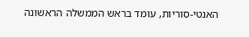האנטי-סוריות, עומד בראש הממשלה הראשונה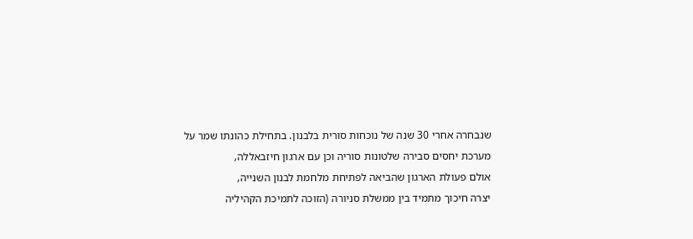שנבחרה אחרי 30 שנה של נוכחות סורית בלבנון. בתחילת כהונתו שמר על מערכת יחסים סבירה שלטונות סוריה וכן עם ארגון חיזבאללה,
אולם פעולת הארגון שהביאה לפתיחת מלחמת לבנון השנייה,
יצרה חיכוך מתמיד בין ממשלת סניורה (הזוכה לתמיכת הקהיליה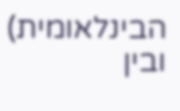הבינלאומית) ובין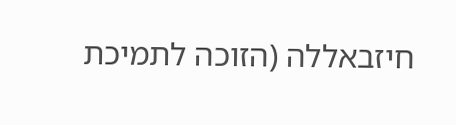חיזבאללה (הזוכה לתמיכת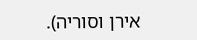אירן וסוריה).